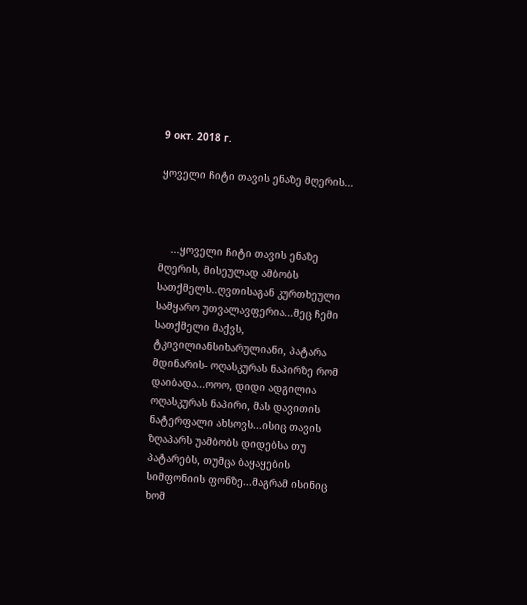9 окт. 2018 г.

ყოველი ჩიტი თავის ენაზე მღერის...



    ...ყოველი ჩიტი თავის ენაზე მღერის, მისეულად ამბობს სათქმელს..ღვთისაგან კურთხეული სამყარო უთვალავფერია...მეც ჩემი სათქმელი მაქვს, ტკივილიანსიხარულიანი, პატარა მდინარის- ოღასკურას ნაპირზე რომ დაიბადა...ოოო, დიდი ადგილია ოღასკურას ნაპირი, მას დავითის ნატერფალი ახსოვს...ისიც თავის ზღაპარს უამბობს დიდებსა თუ პატარებს, თუმცა ბაყაყების სიმფონიის ფონზე...მაგრამ ისინიც ხომ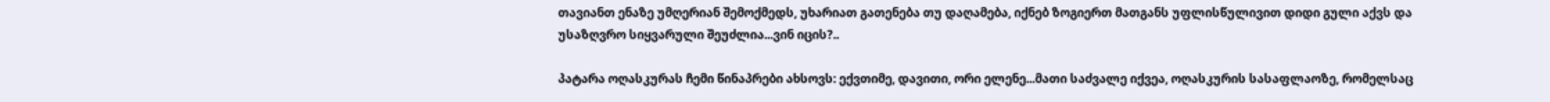თავიანთ ენაზე უმღერიან შემოქმედს, უხარიათ გათენება თუ დაღამება, იქნებ ზოგიერთ მათგანს უფლისწულივით დიდი გული აქვს და უსაზღვრო სიყვარული შეუძლია...ვინ იცის?..

პატარა ოღასკურას ჩემი წინაპრები ახსოვს: ექვთიმე, დავითი, ორი ელენე...მათი საძვალე იქვეა, ოღასკურის სასაფლაოზე, რომელსაც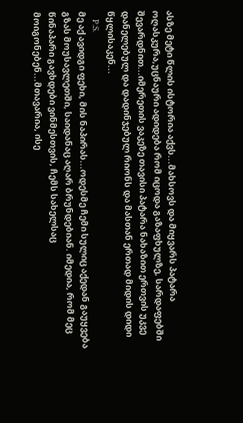ასზე მეტი წლის ისტორია აქვს...მახსოვს და მიყვარს პატარა  ოღასკურა,უცნაური ადიდება რომ იცოდა გაზაფხულზე, სარდაფებში შევარდნით...იმერეთის ვაკეზე თავისი პატარა ნახაზით ერთვის უკვე დანელებულ და დადინჯებულ რიონს და მასთან ერთად მიდის დიდი წყლისაკენ...
    P.S.
მე აქ ავიდგი ფეხი, მის ნაპირას...ოდესმე ჩემი სულიც აქედან გაუყვება გზას მოუსავლეთში, საიდანაც აღარ ბრუნდებიან. იმედია, რომ მეც წინაპარი გავხდები ვინმესთვის, ჩემს სახელსაც მოიგონებენ...მთავარია, ისე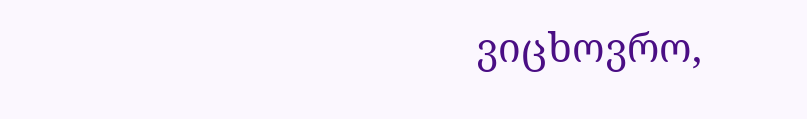ვიცხოვრო,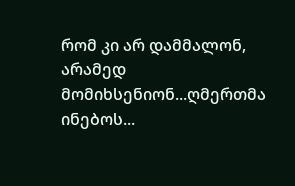რომ კი არ დამმალონ, არამედ მომიხსენიონ...ღმერთმა ინებოს...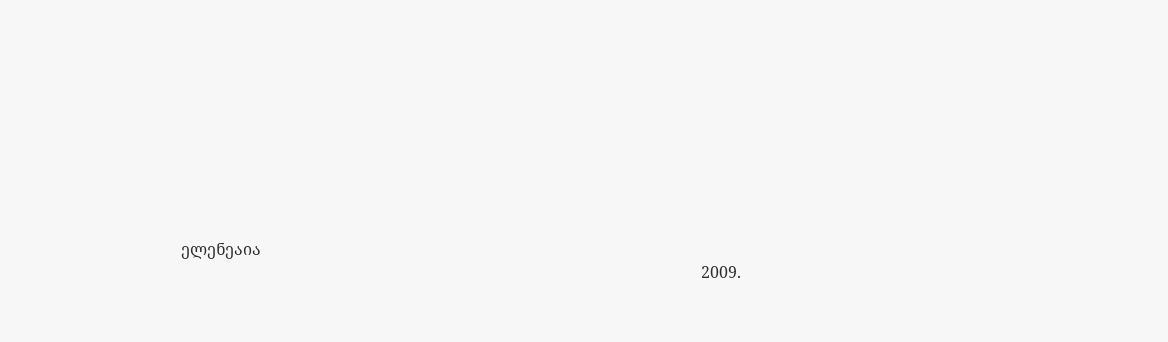ელენეაია
                                                                                                                                  2009.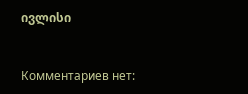ივლისი


Комментариев нет: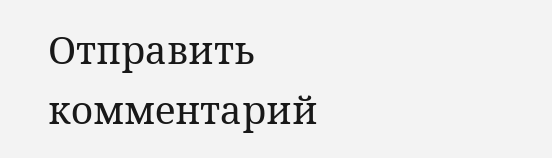Отправить комментарий